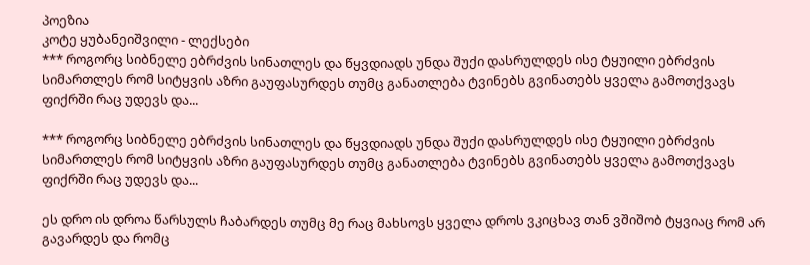პოეზია
კოტე ყუბანეიშვილი - ლექსები
*** როგორც სიბნელე ებრძვის სინათლეს და წყვდიადს უნდა შუქი დასრულდეს ისე ტყუილი ებრძვის სიმართლეს რომ სიტყვის აზრი გაუფასურდეს თუმც განათლება ტვინებს გვინათებს ყველა გამოთქვავს ფიქრში რაც უდევს და...

*** როგორც სიბნელე ებრძვის სინათლეს და წყვდიადს უნდა შუქი დასრულდეს ისე ტყუილი ებრძვის სიმართლეს რომ სიტყვის აზრი გაუფასურდეს თუმც განათლება ტვინებს გვინათებს ყველა გამოთქვავს ფიქრში რაც უდევს და...

ეს დრო ის დროა წარსულს ჩაბარდეს თუმც მე რაც მახსოვს ყველა დროს ვკიცხავ თან ვშიშობ ტყვიაც რომ არ გავარდეს და რომც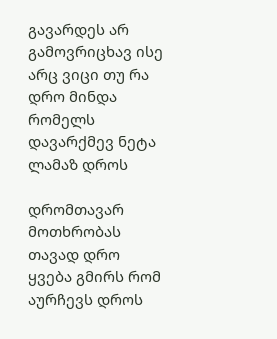გავარდეს არ გამოვრიცხავ ისე არც ვიცი თუ რა დრო მინდა რომელს დავარქმევ ნეტა ლამაზ დროს

დრომთავარ მოთხრობას თავად დრო ყვება გმირს რომ აურჩევს დროს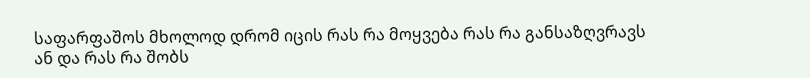საფარფაშოს მხოლოდ დრომ იცის რას რა მოყვება რას რა განსაზღვრავს ან და რას რა შობს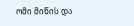ომი მიწის და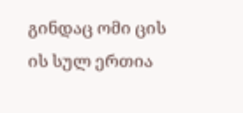გინდაც ომი ცის ის სულ ერთია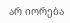არ იორება